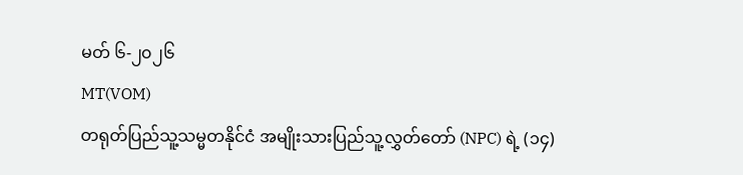မတ် ၆-၂၀၂၆
MT(VOM)
တရုတ်ပြည်သူ့သမ္မတနိုင်ငံ အမျိုးသားပြည်သူ့လွှတ်တော် (NPC) ရဲ့ (၁၄)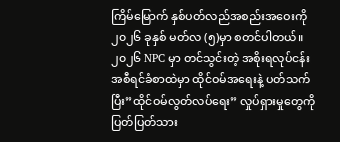ကြိမ်မြောက် နှစ်ပတ်လည်အစည်းအဝေးကို ၂၀၂၆ ခုနှစ် မတ်လ (၅)မှာ စတင်ပါတယ်။
၂၀၂၆ NPC မှာ တင်သွင်းတဲ့ အစိုးရလုပ်ငန်းအစီရင်ခံစာထဲမှာ ထိုင်ဝမ်အရေးနဲ့ ပတ်သက်ပြီး”ထိုင်ဝမ်လွတ်လပ်ရေး” လှုပ်ရှားမှုတွေကို ပြတ်ပြတ်သား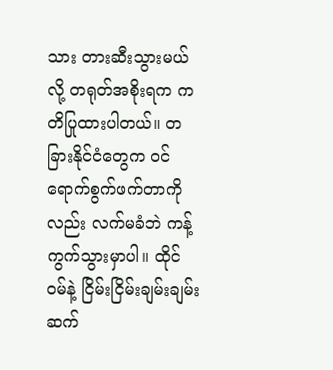သား တားဆီးသွားမယ်လို့ တရုတ်အစိုးရက ကတိပြုထားပါတယ်။ တခြားနိုင်ငံတွေက ဝင်ရောက်စွက်ဖက်တာကိုလည်း လက်မခံဘဲ ကန့်ကွက်သွားမှာပါ။ ထိုင်ဝမ်နဲ့ ငြိမ်းငြိမ်းချမ်းချမ်း ဆက်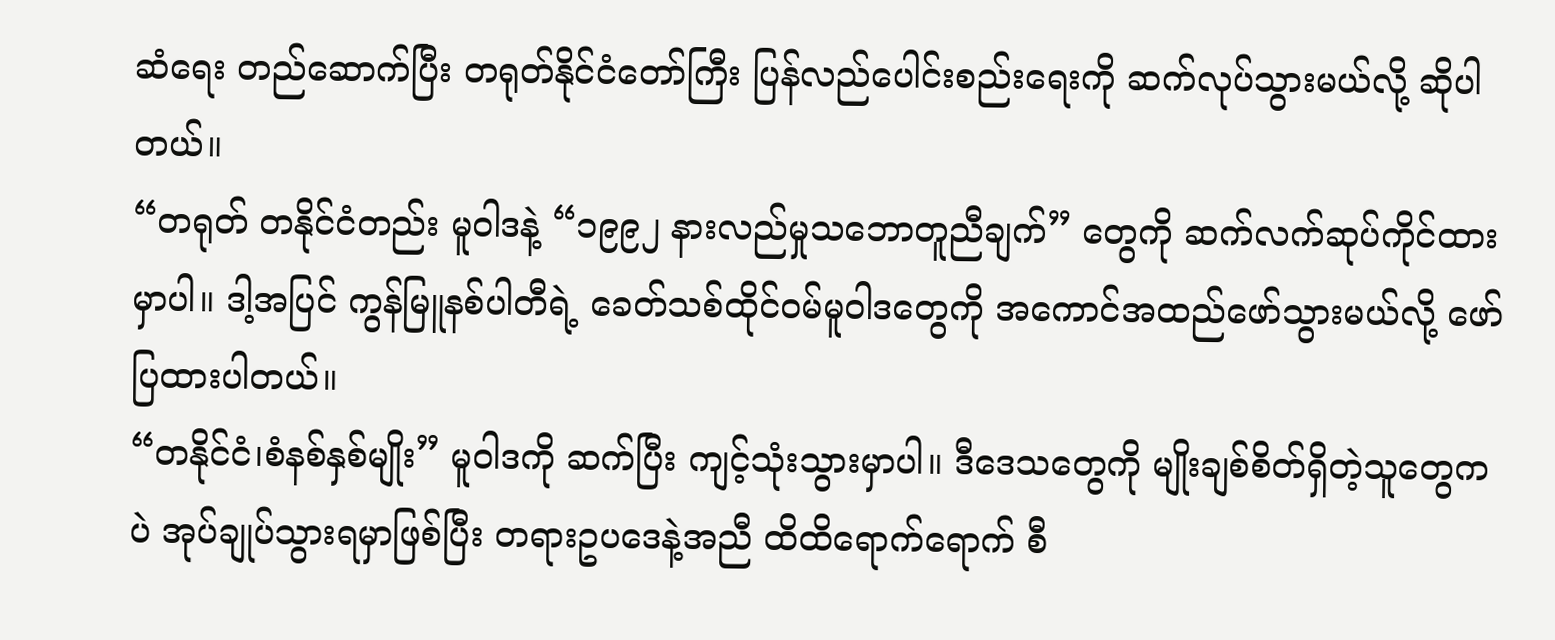ဆံရေး တည်ဆောက်ပြီး တရုတ်နိုင်ငံတော်ကြီး ပြန်လည်ပေါင်းစည်းရေးကို ဆက်လုပ်သွားမယ်လို့ ဆိုပါတယ်။
“တရုတ် တနိုင်ငံတည်း မူဝါဒနဲ့ “၁၉၉၂ နားလည်မှုသဘောတူညီချက်” တွေကို ဆက်လက်ဆုပ်ကိုင်ထားမှာပါ။ ဒါ့အပြင် ကွန်မြူနစ်ပါတီရဲ့ ခေတ်သစ်ထိုင်ဝမ်မူဝါဒတွေကို အကောင်အထည်ဖော်သွားမယ်လို့ ဖော်ပြထားပါတယ်။
“တနိုင်ငံ၊စံနစ်နှစ်မျိုး” မူဝါဒကို ဆက်ပြီး ကျင့်သုံးသွားမှာပါ။ ဒီဒေသတွေကို မျိုးချစ်စိတ်ရှိတဲ့သူတွေကပဲ အုပ်ချုပ်သွားရမှာဖြစ်ပြီး တရားဥပဒေနဲ့အညီ ထိထိရောက်ရောက် စီ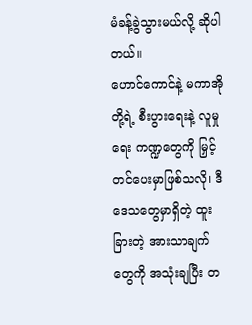မံခန့်ခွဲသွားမယ်လို့ ဆိုပါတယ်။
ဟောင်ကောင်နဲ့ မကာအိုတို့ရဲ့ စီးပွားရေးနဲ့ လူမှုရေး ကဏ္ဍတွေကို မြှင့်တင်ပေးမှာဖြစ်သလို၊ ဒီဒေသတွေမှာရှိတဲ့ ထူးခြားတဲ့ အားသာချက်တွေကို အသုံးချပြီး တ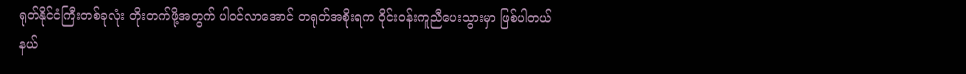ရုတ်နိုင်ငံကြီးတစ်ခုလုံး တိုးတက်ဖို့အတွက် ပါဝင်လာအောင် တရုတ်အစိုးရက ဝိုင်းဝန်းကူညီပေးသွားမှာ ဖြစ်ပါတယ်
နယ်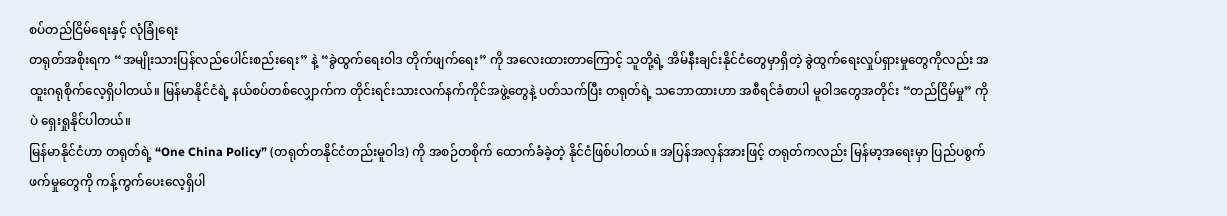စပ်တည်ငြိမ်ရေးနှင့် လုံခြုံရေး
တရုတ်အစိုးရက “အမျိုးသားပြန်လည်ပေါင်းစည်းရေး” နဲ့ “ခွဲထွက်ရေးဝါဒ တိုက်ဖျက်ရေး” ကို အလေးထားတာကြောင့် သူတို့ရဲ့ အိမ်နီးချင်းနိုင်ငံတွေမှာရှိတဲ့ ခွဲထွက်ရေးလှုပ်ရှားမှုတွေကိုလည်း အထူးဂရုစိုက်လေ့ရှိပါတယ်။ မြန်မာနိုင်ငံရဲ့ နယ်စပ်တစ်လျှောက်က တိုင်းရင်းသားလက်နက်ကိုင်အဖွဲ့တွေနဲ့ ပတ်သက်ပြီး တရုတ်ရဲ့ သဘောထားဟာ အစီရင်ခံစာပါ မူဝါဒတွေအတိုင်း “တည်ငြိမ်မှု” ကိုပဲ ရှေးရှုနိုင်ပါတယ်။
မြန်မာနိုင်ငံဟာ တရုတ်ရဲ့ “One China Policy” (တရုတ်တနိုင်ငံတည်းမူဝါဒ) ကို အစဉ်တစိုက် ထောက်ခံခဲ့တဲ့ နိုင်ငံဖြစ်ပါတယ်။ အပြန်အလှန်အားဖြင့် တရုတ်ကလည်း မြန်မာ့အရေးမှာ ပြည်ပစွက်ဖက်မှုတွေကို ကန့်ကွက်ပေးလေ့ရှိပါ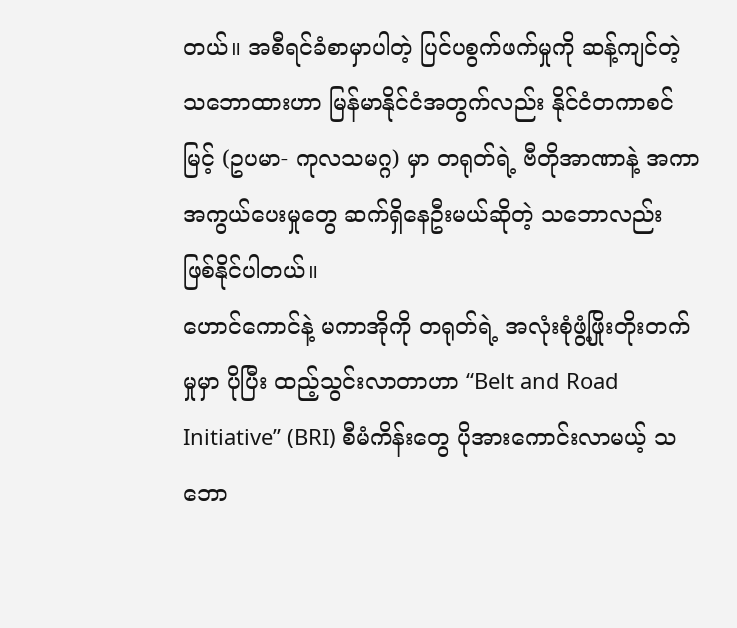တယ်။ အစီရင်ခံစာမှာပါတဲ့ ပြင်ပစွက်ဖက်မှုကို ဆန့်ကျင်တဲ့ သဘောထားဟာ မြန်မာနိုင်ငံအတွက်လည်း နိုင်ငံတကာစင်မြင့် (ဥပမာ- ကုလသမဂ္ဂ) မှာ တရုတ်ရဲ့ ဗီတိုအာဏာနဲ့ အကာအကွယ်ပေးမှုတွေ ဆက်ရှိနေဦးမယ်ဆိုတဲ့ သဘောလည်း ဖြစ်နိုင်ပါတယ်။
ဟောင်ကောင်နဲ့ မကာအိုကို တရုတ်ရဲ့ အလုံးစုံဖွံ့ဖြိုးတိုးတက်မှုမှာ ပိုပြီး ထည့်သွင်းလာတာဟာ “Belt and Road Initiative” (BRI) စီမံကိန်းတွေ ပိုအားကောင်းလာမယ့် သဘော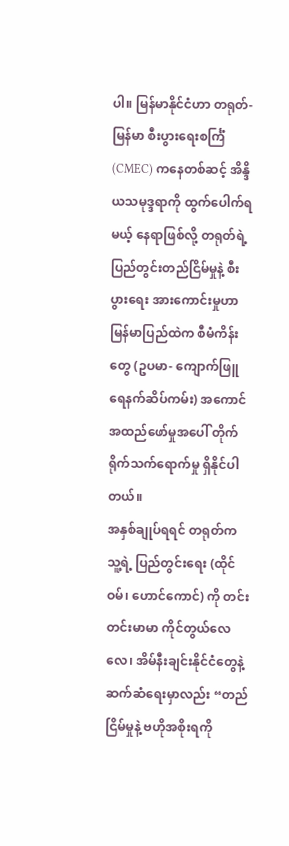ပါ။ မြန်မာနိုင်ငံဟာ တရုတ်-မြန်မာ စီးပွားရေးစင်္ကြံ (CMEC) ကနေတစ်ဆင့် အိန္ဒိယသမုဒ္ဒရာကို ထွက်ပေါက်ရမယ့် နေရာဖြစ်လို့ တရုတ်ရဲ့ ပြည်တွင်းတည်ငြိမ်မှုနဲ့ စီးပွားရေး အားကောင်းမှုဟာ မြန်မာပြည်ထဲက စီမံကိန်းတွေ (ဥပမာ- ကျောက်ဖြူရေနက်ဆိပ်ကမ်း) အကောင်အထည်ဖော်မှုအပေါ် တိုက်ရိုက်သက်ရောက်မှု ရှိနိုင်ပါတယ်။
အနှစ်ချုပ်ရရင် တရုတ်က သူ့ရဲ့ ပြည်တွင်းရေး (ထိုင်ဝမ်၊ ဟောင်ကောင်) ကို တင်းတင်းမာမာ ကိုင်တွယ်လေလေ၊ အိမ်နီးချင်းနိုင်ငံတွေနဲ့ ဆက်ဆံရေးမှာလည်း “တည်ငြိမ်မှုနဲ့ ဗဟိုအစိုးရကို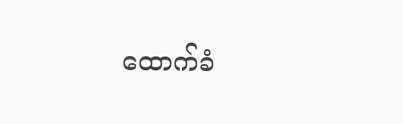ထောက်ခံ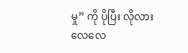မှု” ကို ပိုပြီး လိုလားလေလေ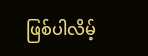ဖြစ်ပါလိမ့်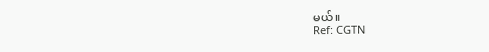မယ်။
Ref: CGTN